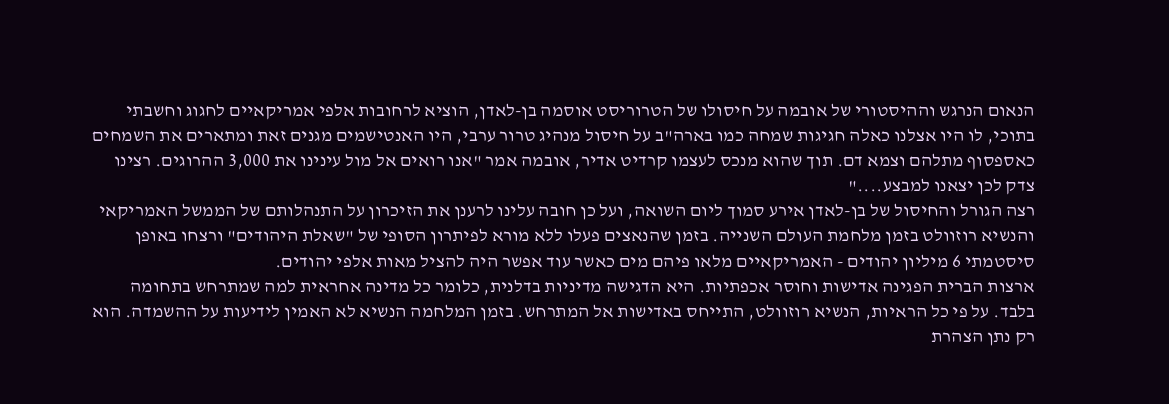הנאום הנרגש וההיסטורי של אובמה על חיסולו של הטרוריסט אוסמה בן-לאדן, הוציא לרחובות אלפי אמריקאיים לחגוג וחשבתי בתוכי, לו היו אצלנו כאלה חגיגות שמחה כמו בארה"ב על חיסול מנהיג טרור ערבי, היו האנטישמים מגנים זאת ומתארים את השמחים כאספסוף מתלהם וצמא דם. תוך שהוא מנכס לעצמו קרדיט אדיר, אובמה אמר "אנו רואים אל מול עינינו את 3,000 ההרוגים. רצינו צדק לכן יצאנו למבצע...."
רצה הגורל והחיסול של בן-לאדן אירע סמוך ליום השואה, ועל כן חובה עלינו לרענן את הזיכרון על התנהלותם של הממשל האמריקאי והנשיא רוזוולט בזמן מלחמת העולם השנייה. בזמן שהנאצים פעלו ללא מורא לפיתרון הסופי של "שאלת היהודים" ורצחו באופן סיסטמתי 6 מיליון יהודים - האמריקאיים מלאו פיהם מים כאשר עוד אפשר היה להציל מאות אלפי יהודים.
ארצות הברית הפגינה אדישות וחוסר אכפתיות. היא הדגישה מדיניות בדלנית, כלומר כל מדינה אחראית למה שמתרחש בתחומה בלבד. על פי כל הראיות, הנשיא רוזוולט, התייחס באדישות אל המתרחש. בזמן המלחמה הנשיא לא האמין לידיעות על ההשמדה. הוא רק נתן הצהרת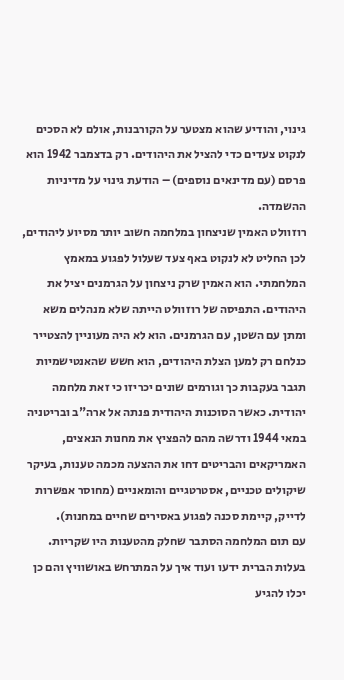גינוי, והודיע שהוא מצטער על הקורבנות, אולם לא הסכים לנקוט צעדים כדי להציל את היהודים. רק בדצמבר 1942 הוא פרסם (עם מדינאים נוספים) – הודעת גינוי על מדיניות ההשמדה.
רוזוולט האמין שניצחון במלחמה חשוב יותר מסיוע ליהודים, לכן החליט לא לנקוט באף צעד שעלול לפגוע במאמץ המלחמתי. הוא האמין שרק ניצחון על הגרמנים יציל את היהודים. התפיסה של רוזוולט הייתה שלא מנהלים משא ומתן עם השטן, עם הגרמנים. הוא לא היה מעוניין להצטייר כנלחם רק למען הצלת היהודים, הוא חשש שהאנטישמיות תגבר בעקבות כך וגורמים שונים יכריזו כי זאת מלחמה יהודית. כאשר הסוכנות היהודית פנתה אל ארה"ב ובריטניה במאי 1944 ודרשה מהם להפציץ את מחנות הנאצים, האמריקאים והבריטים דחו את ההצעה מכמה טענות, בעיקר שיקולים טכניים, אסטרטגיים והומאניים (מחוסר אפשרות לדייק, קיימת סכנה לפגוע באסירים שחיים במחנות).
עם תום המלחמה הסתבר שחלק מהטענות היו שקריות. בעלות הברית ידעו ועוד איך על המתרחש באושוויץ והם כן יכלו להגיע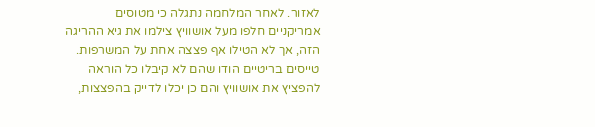לאזור. לאחר המלחמה נתגלה כי מטוסים אמריקניים חלפו מעל אושוויץ צילמו את גיא ההריגה הזה, אך לא הטילו אף פצצה אחת על המשרפות. טייסים בריטיים הודו שהם לא קיבלו כל הוראה להפציץ את אושוויץ והם כן יכלו לדייק בהפצצות,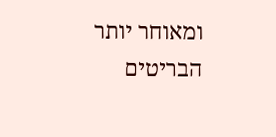ומאוחר יותר הבריטים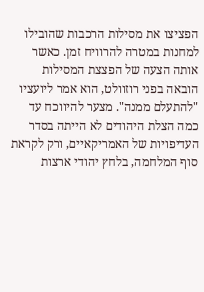הפציצו את מסילות הרכבות שהובילו למחנות במטרה להרוויח זמן. כאשר אותה הצעה של הפצצת המסילות הובאה בפני רוזוולט, הוא אמר ליועציו "להתעלם ממנה". מצער להיווכח עד כמה הצלת היהודים לא הייתה בסדר העדיפויות של האמריקאיים, ורק לקראת סוף המלחמה, בלחץ יהודי ארצות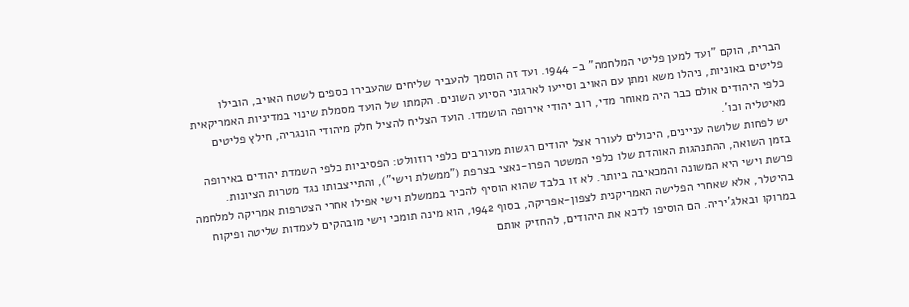הברית, הוקם "ועד למען פליטי המלחמה" ב- 1944. ועד זה הוסמך להעביר שליחים שהעבירו כספים לשטח האויב, הובילו פליטים באוניות, ניהלו משא ומתן עם האויב וסייעו לארגוני הסיוע השונים. הקמתו של הועד מסמלת שינוי במדיניות האמריקאית כלפי היהודים אולם כבר היה מאוחר מדי, רוב יהודי אירופה הושמדו. הועד הצליח להציל חלק מיהודי הונגריה, חילץ פליטים מאיטליה וכו'.
יש לפחות שלושה עניינים, היכולים לעורר אצל יהודים רגשות מעורבים כלפי רוזוולט: הפסיביות כלפי השמדת יהודים באירופה בזמן השואה, ההתנהגות האוהדת שלו כלפי המשטר הפרו-נאצי בצרפת ("ממשלת וישי"), והתייצבותו נגד מטרות הציונות.
פרשת וישי היא המשונה והמכאיבה ביותר. לא זו בלבד שהוא הוסיף להכיר בממשלת וישי אפילו אחרי הצטרפות אמריקה למלחמה בהיטלר, אלא שאחרי הפלישה האמריקנית לצפון-אפריקה, בסוף 1942, הוא מינה תומכי וישי מובהקים לעמדות שליטה ופיקוח במרוקו ובאלג'יריה. הם הוסיפו לדכא את היהודים, להחזיק אותם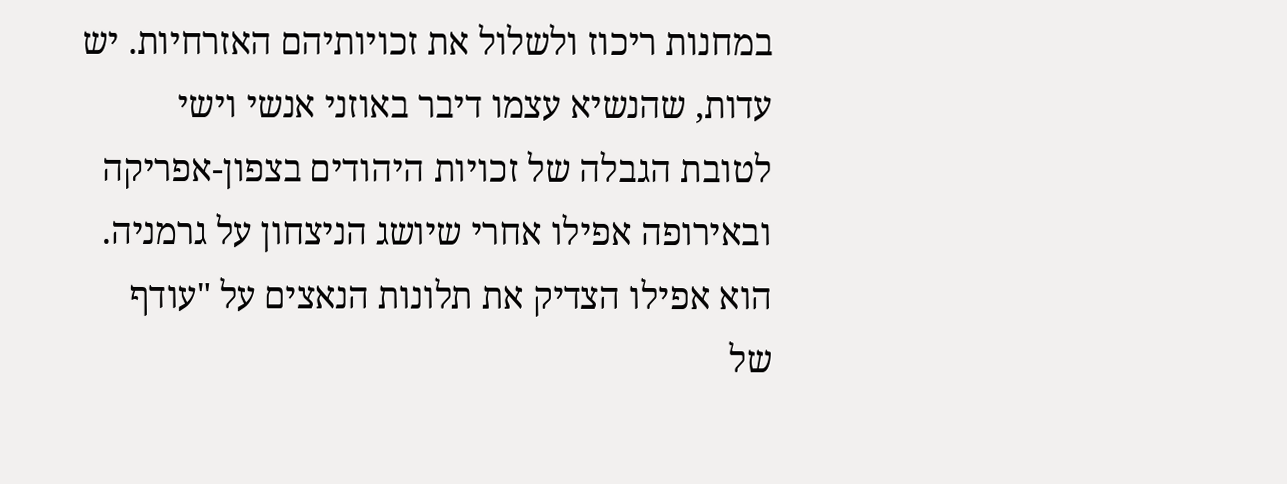במחנות ריכוז ולשלול את זכויותיהם האזרחיות. יש עדות, שהנשיא עצמו דיבר באוזני אנשי וישי לטובת הגבלה של זכויות היהודים בצפון-אפריקה ובאירופה אפילו אחרי שיושג הניצחון על גרמניה. הוא אפילו הצדיק את תלונות הנאצים על "עודף של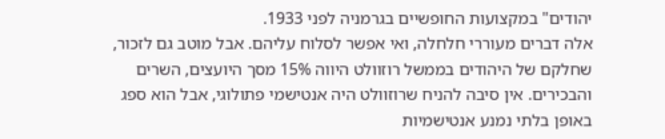יהודים" במקצועות החופשיים בגרמניה לפני 1933.
אלה דברים מעוררי חלחלה, ואי אפשר לסלוח עליהם. אבל מוטב גם לזכור, שחלקם של היהודים בממשל רוזוולט היווה 15% מסך היועצים, השרים והבכירים. אין סיבה להניח שרוזוולט היה אנטישמי פתולוגי, אבל הוא ספג באופן בלתי נמנע אנטישמיות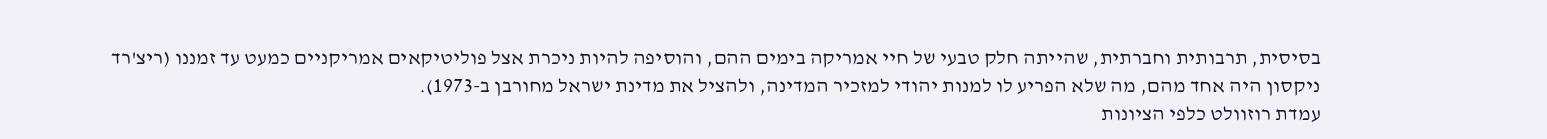בסיסית, תרבותית וחברתית, שהייתה חלק טבעי של חיי אמריקה בימים ההם, והוסיפה להיות ניכרת אצל פוליטיקאים אמריקניים כמעט עד זמננו (ריצ'רד ניקסון היה אחד מהם, מה שלא הפריע לו למנות יהודי למזכיר המדינה, ולהציל את מדינת ישראל מחורבן ב-1973).
עמדת רוזוולט כלפי הציונות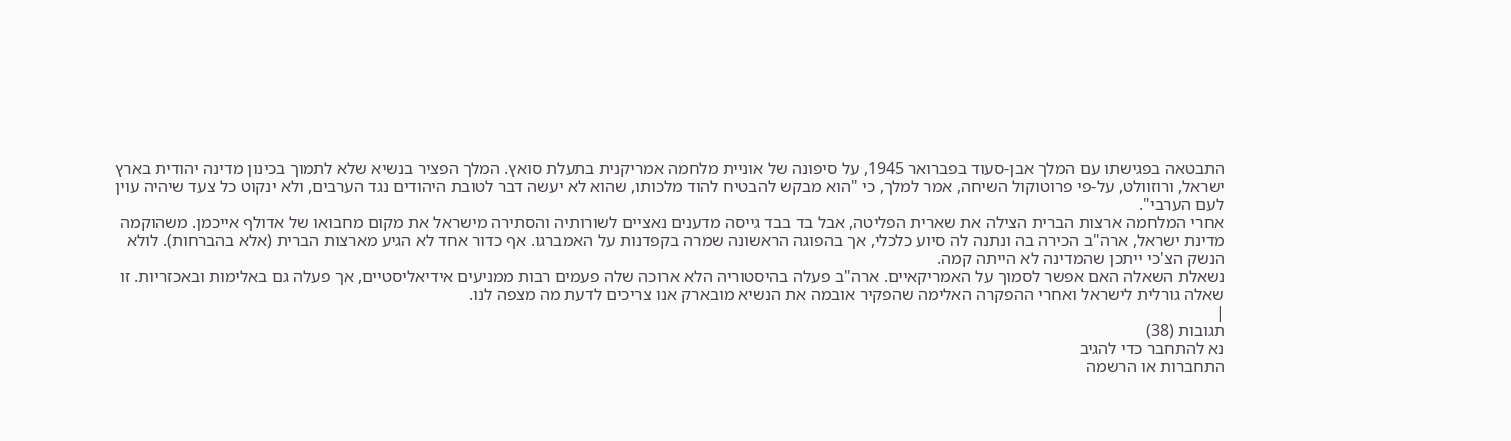התבטאה בפגישתו עם המלך אבן-סעוד בפברואר 1945, על סיפונה של אוניית מלחמה אמריקנית בתעלת סואץ. המלך הפציר בנשיא שלא לתמוך בכינון מדינה יהודית בארץ ישראל, ורוזוולט, על-פי פרוטוקול השיחה, אמר למלך, כי "הוא מבקש להבטיח להוד מלכותו, שהוא לא יעשה דבר לטובת היהודים נגד הערבים, ולא ינקוט כל צעד שיהיה עוין לעם הערבי".
אחרי המלחמה ארצות הברית הצילה את שארית הפליטה, אבל בד בבד גייסה מדענים נאציים לשורותיה והסתירה מישראל את מקום מחבואו של אדולף אייכמן. משהוקמה מדינת ישראל, ארה"ב הכירה בה ונתנה לה סיוע כלכלי, אך בהפוגה הראשונה שמרה בקפדנות על האמברגו. אף כדור אחד לא הגיע מארצות הברית (אלא בהברחות). לולא הנשק הצ'כי ייתכן שהמדינה לא הייתה קמה.
נשאלת השאלה האם אפשר לסמוך על האמריקאיים. ארה"ב פעלה בהיסטוריה הלא ארוכה שלה פעמים רבות ממניעים אידיאליסטיים, אך פעלה גם באלימות ובאכזריות. זו שאלה גורלית לישראל ואחרי ההפקרה האלימה שהפקיר אובמה את הנשיא מובארק אנו צריכים לדעת מה מצפה לנו.
|
תגובות (38)
נא להתחבר כדי להגיב
התחברות או הרשמה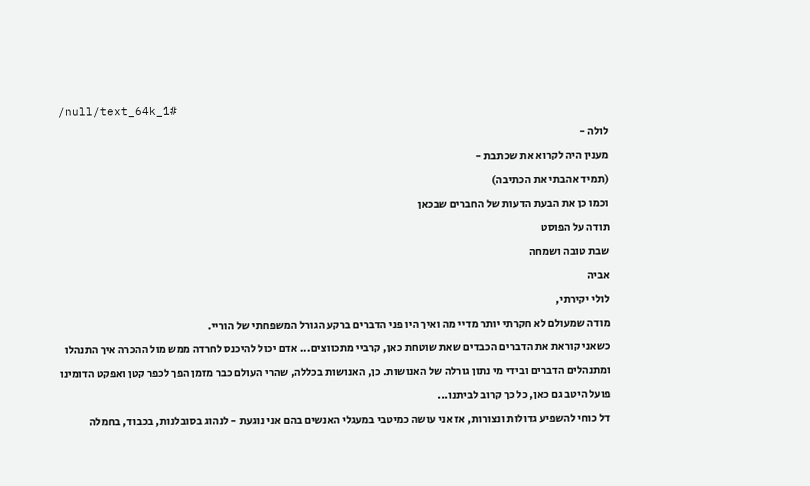/null/text_64k_1#
לולה -
מענין היה לקרוא את שכתבת -
(תמיד אהבתי את הכתיבה)
וכמו כן את הבעת הדעות של החברים שבכאן
תודה על הפוסט
שבת טובה ושמחה
אביה
לולי יקירתי,
מודה שמעולם לא חקרתי יותר מדיי מה ואיך היו פני הדברים ברקע הגורל המשפחתי של הוריי.
כשאני קוראת את הדברים הכבדים שאת שוטחת כאן, קרביי מתכווצים... אדם יכול להיכנס לחרדה ממש מול ההכרה איך התנהלו ומתנהלים הדברים ובידי מי נתון גורלה של האנושות. כן, האנושות בכללה, שהרי העולם כבר מזמן הפך לכפר קטן ואפקט הדומינו פועל היטב גם כאן, כל כך קרוב לביתנו...
דל כוחי להשפיע גדולות ונצורות, אז אני עושה כמיטבי במעגלי האנשים בהם אני נוגעת - לנהוג בסובלנות, בכבוד, בחמלה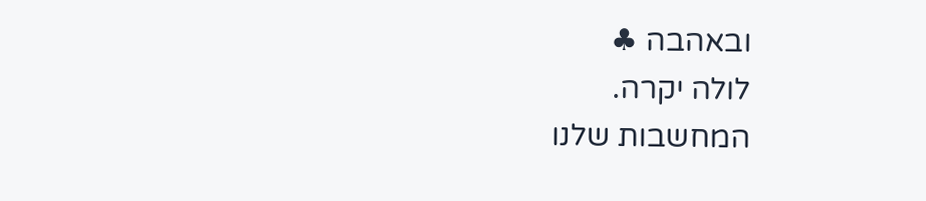ובאהבה ♣
לולה יקרה.
המחשבות שלנו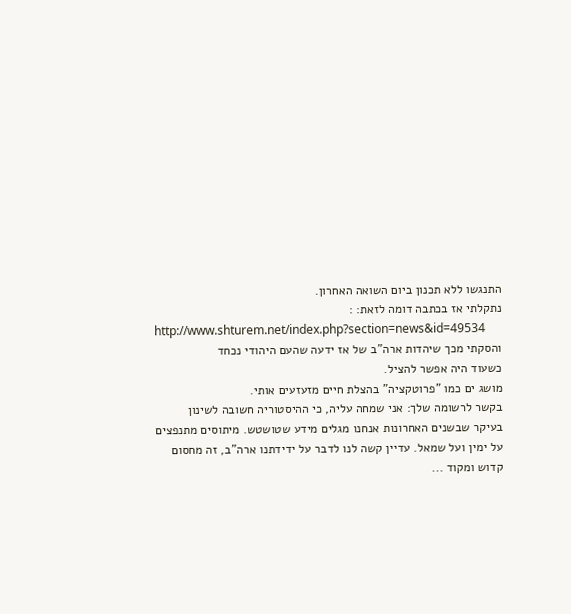התנגשו ללא תכנון ביום השואה האחרון.
נתקלתי אז בכתבה דומה לזאת: :
http://www.shturem.net/index.php?section=news&id=49534
והסקתי מכך שיהדות ארה"ב של אז ידעה שהעם היהודי נכחד
כשעוד היה אפשר להציל.
מושג ים כמו "פרוטקציה" בהצלת חיים מזעזעים אותי.
בקשר לרשומה שלך: אני שמחה עליה, כי ההיסטוריה חשובה לשינון
בעיקר שבשנים האחרונות אנחנו מגלים מידע שטושטש. מיתוסים מתנפצים
על ימין ועל שמאל. עדיין קשה לנו לדבר על ידידתנו ארה"ב, זה מחסום
קדוש ומקוד ...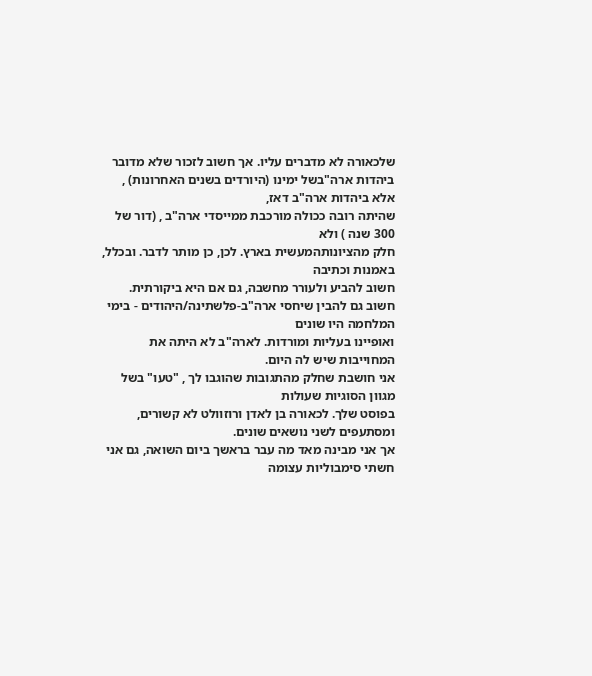שלכאורה לא מדברים עליו. אך חשוב לזכור שלא מדובר
ביהדות ארה"בשל ימינו (היורדים בשנים האחרונות) , אלא ביהדות ארה"ב דאז,
שהיתה רובה ככולה מורכבת ממייסדי ארה"ב , (דור של 300 שנה ) ולא
חלק מהציונותהמעשית בארץ. לכן, כן מותר לדבר. ובכלל, באמנות וכתיבה
חשוב להביע ולעורר מחשבה, גם אם היא ביקורתית.
חשוב גם להבין שיחסי ארה"ב-פלשתינה/היהודים - בימי המלחמה היו שונים
ואופיינו בעליות ומורדות. לארה"ב לא היתה את המחוייבות שיש לה היום.
אני חושבת שחלק מהתגובות שהוגבו לך , "טעו" בשל מגוון הסוגיות שעולות
בפוסט שלך. לכאורה בן לאדן ורוזוולט לא קשורים, ומסתעפים לשני נושאים שונים.
אך אני מבינה מאד מה עבר בראשך ביום השואה, גם אני חשתי סימבוליות עצומה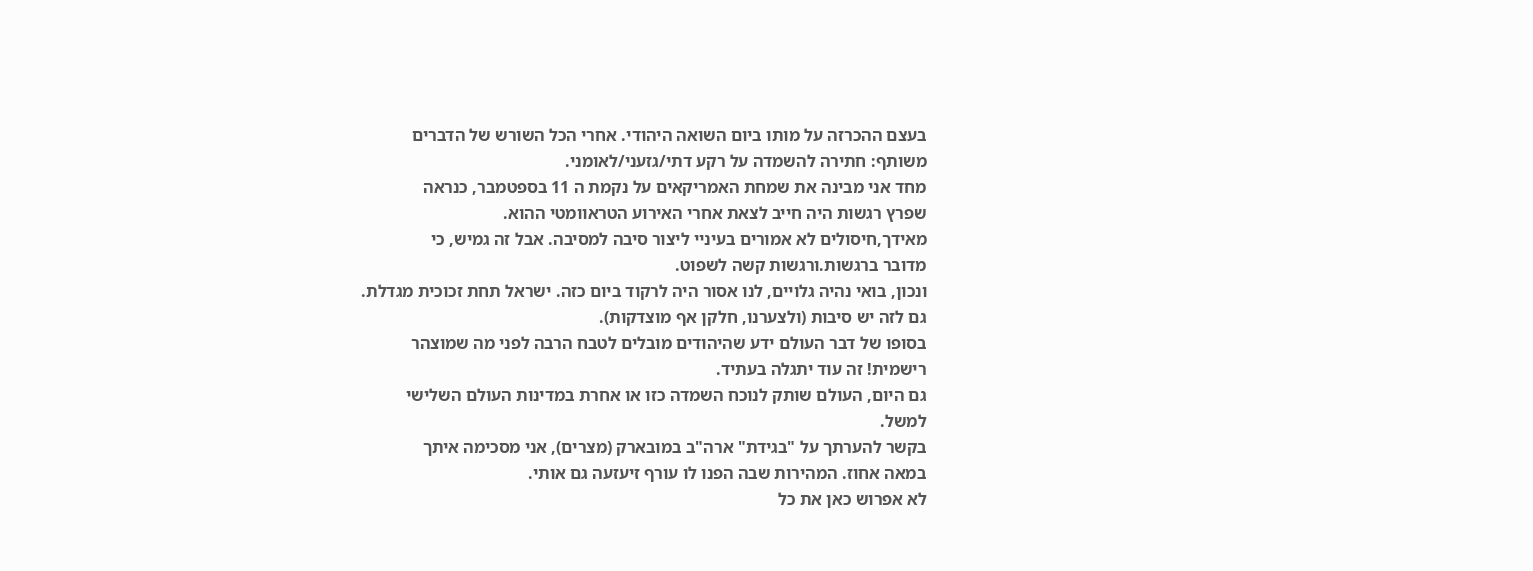בעצם ההכרזה על מותו ביום השואה היהודי. אחרי הכל השורש של הדברים
משותף: חתירה להשמדה על רקע דתי/גזעני/לאומני.
מחד אני מבינה את שמחת האמריקאים על נקמת ה 11 בספטמבר, כנראה
שפרץ רגשות היה חייב לצאת אחרי האירוע הטראוומטי ההוא.
מאידך,חיסולים לא אמורים בעיניי ליצור סיבה למסיבה. אבל זה גמיש, כי
מדובר ברגשות.ורגשות קשה לשפוט.
ונכון, בואי נהיה גלויים, לנו אסור היה לרקוד ביום כזה. ישראל תחת זכוכית מגדלת.
גם לזה יש סיבות (ולצערנו, חלקן אף מוצדקות).
בסופו של דבר העולם ידע שהיהודים מובלים לטבח הרבה לפני מה שמוצהר
רישמית! זה עוד יתגלה בעתיד.
גם היום, העולם שותק לנוכח השמדה כזו או אחרת במדינות העולם השלישי
למשל.
בקשר להערתך על "בגידת" ארה"ב במובארק (מצרים), אני מסכימה איתך
במאה אחוז. המהירות שבה הפנו לו עורף זיעזעה גם אותי.
לא אפרוש כאן את כל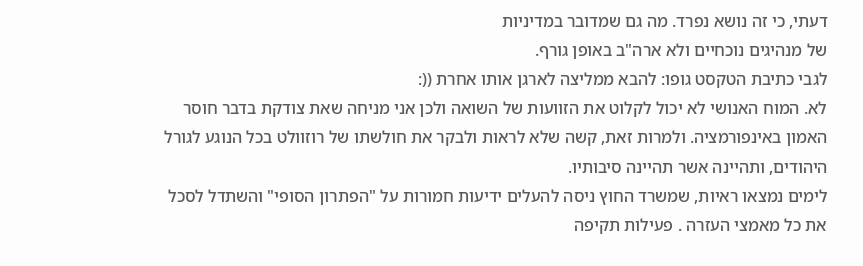דעתי, כי זה נושא נפרד. מה גם שמדובר במדיניות
של מנהיגים נוכחיים ולא ארה"ב באופן גורף.
לגבי כתיבת הטקסט גופו: להבא ממליצה לארגן אותו אחרת ((:
לא. המוח האנושי לא יכול לקלוט את הזוועות של השואה ולכן אני מניחה שאת צודקת בדבר חוסר האמון באינפורמציה. ולמרות זאת, קשה שלא לראות ולבקר את חולשתו של רוזוולט בכל הנוגע לגורל היהודים, ותהיינה אשר תהיינה סיבותיו.
לימים נמצאו ראיות, שמשרד החוץ ניסה להעלים ידיעות חמורות על "הפתרון הסופי" והשתדל לסכל את כל מאמצי העזרה . פעילות תקיפה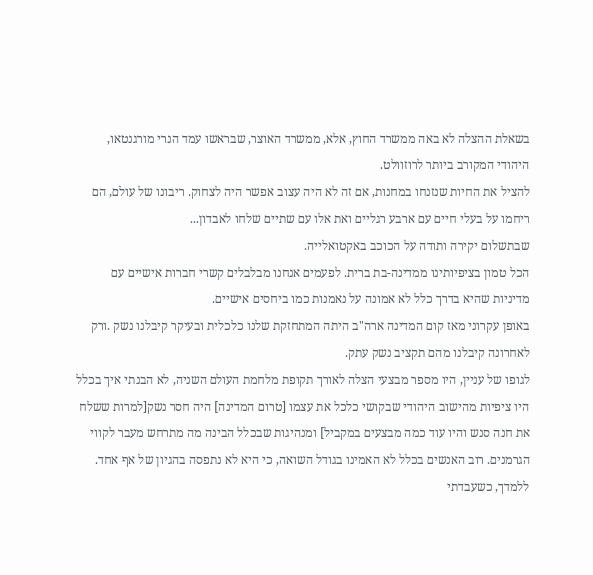בשאלת ההצלה לא באה ממשרד החוץ, אלא, ממשרד האוצר, שבראשו עמד הנרי מורגנטאו, היהודי המקורב ביותר לרוזוולט.
להציל את החיות שנזנחו במחנות, אם זה לא היה עצוב אפשר היה לצחוק. ריבונו של עולם, הם ריחמו על בעלי חיים עם ארבע רגליים ואת אלו עם שתיים שלחו לאבדון...
שבתשלום יקירה ותודה על הכוכב באקטואלייה.
הכל טמון בציפיותינו ממדינה-בת ברית. לפעמים אנחנו מבלבלים קשרי חברות אישיים עם מדיניות שהיא בדרך כלל לא אמונה על נאמנות כמו ביחסים אישיים.
באופן עקרוני מאז קום המדינה ארה"ב היתה המתחזקת שלנו כלכלית ובעיקר קיבלנו נשק .ורק לאחרונה קיבלנו מהם תקציב נשק עתק.
לגופו של עניין, היו מספר מבצעי הצלה לאורך תקופת מלחמת העולם השניה, לא הבנתי איך בכלל היו ציפיות מהישוב היהודי שבקושי כלכל את עצמו [טרום המדינה] היה חסר נשק[למרות ששלח את חנה סנש והיו עוד כמה מבצעים במקביל] ומנהיגות שבכלל הבינה מה מתרחש מעבר לקווי הגרמנים. רוב האנשים בכלל לא האמינו בגודל השואה, כי היא לא נתפסה בהגיון של אף אחד.
ללמדך, כשעבדתי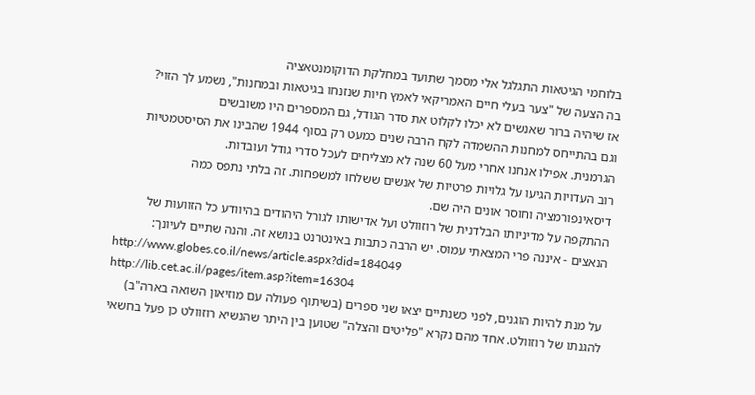בלוחמי הגיטאות התגלגל אלי מסמך שתועד במחלקת הדוקומנטאציה
בה הצעה של "צער בעלי חיים האמריקאי לאמץ חיות שנזנחו בגיטאות ובמחנות", נשמע לך הזוי?
אז שיהיה ברור שאנשים לא יכלו לקלוט את סדר הגודל, גם המספרים היו משובשים
וגם בהתייחס למחנות ההשמדה לקח הרבה שנים כמעט רק בסוף 1944 שהבינו את הסיסטמטיות
הגרמנית. אפילו אנחנו אחרי מעל 60 שנה לא מצליחים לעכל סדרי גודל ועובדות.
רוב העדויות הגיעו על גלויות פרטיות של אנשים ששלחו למשפחות. זה בלתי נתפס כמה
דיסאינפורמציה וחוסר אונים היה שם.
ההתקפה על מדיניותו הבלדנית של רוזוולט ועל אדישותו לגורל היהודים בהיוודע כל הזוועות של הנאצים - איננה פרי המצאתי עמוס. יש הרבה כתבות באינטרנט בנושא זה. והנה שתיים לעיונך:
http://www.globes.co.il/news/article.aspx?did=184049
http://lib.cet.ac.il/pages/item.asp?item=16304
על מנת להיות הוגנים, לפני כשנתיים יצאו שני ספרים (בשיתוף פעולה עם מוזיאון השואה בארה"ב) להגנתו של רוזוולט. אחד מהם נקרא "פליטים והצלה" שטוען בין היתר שהנשיא רוזוולט כן פעל בחשאי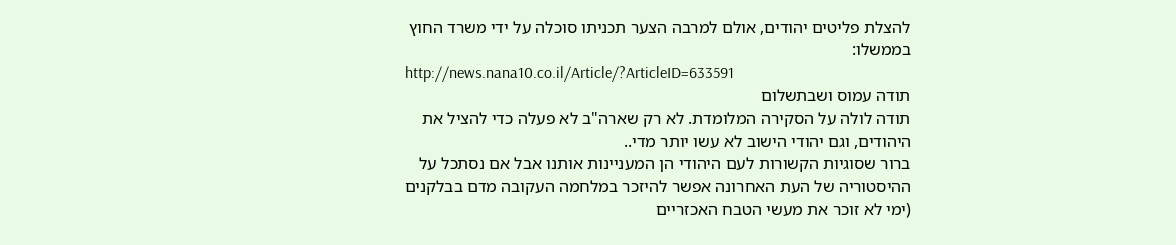להצלת פליטים יהודים, אולם למרבה הצער תכניתו סוכלה על ידי משרד החוץ בממשלו:
http://news.nana10.co.il/Article/?ArticleID=633591
תודה עמוס ושבתשלום
תודה לולה על הסקירה המלומדת. לא רק שארה"ב לא פעלה כדי להציל את היהודים, וגם יהודי הישוב לא עשו יותר מדי..
ברור שסוגיות הקשורות לעם היהודי הן המעניינות אותנו אבל אם נסתכל על ההיסטוריה של העת האחרונה אפשר להיזכר במלחמה העקובה מדם בבלקנים (ימי לא זוכר את מעשי הטבח האכזריים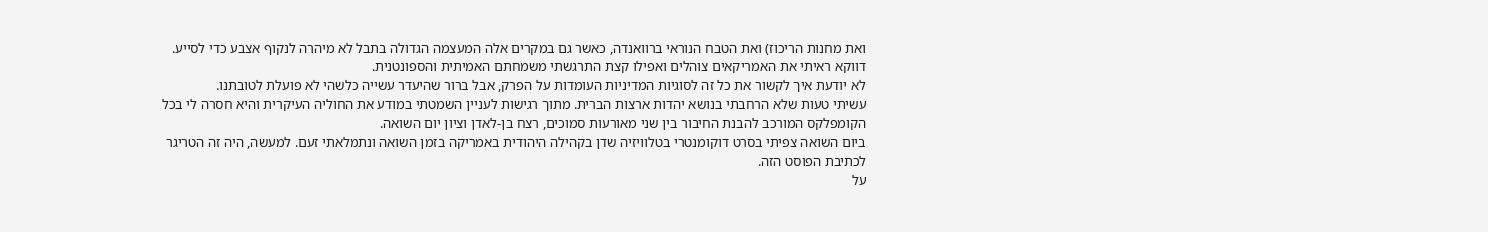ואת מחנות הריכוז) ואת הטבח הנוראי ברוואנדה, כאשר גם במקרים אלה המעצמה הגדולה בתבל לא מיהרה לנקוף אצבע כדי לסייע.
דווקא ראיתי את האמריקאים צוהלים ואפילו קצת התרגשתי משמחתם האמיתית והספונטנית.
לא יודעת איך לקשור את כל זה לסוגיות המדיניות העומדות על הפרק, אבל ברור שהיעדר עשייה כלשהי לא פועלת לטובתנו.
עשיתי טעות שלא הרחבתי בנושא יהדות ארצות הברית. מתוך רגישות לעניין השמטתי במודע את החוליה העיקרית והיא חסרה לי בכל הקומפלקס המורכב להבנת החיבור בין שני מאורעות סמוכים, רצח בן-לאדן וציון יום השואה.
ביום השואה צפיתי בסרט דוקומנטרי בטלוויזיה שדן בקהילה היהודית באמריקה בזמן השואה ונתמלאתי זעם. למעשה, היה זה הטריגר לכתיבת הפוסט הזה.
על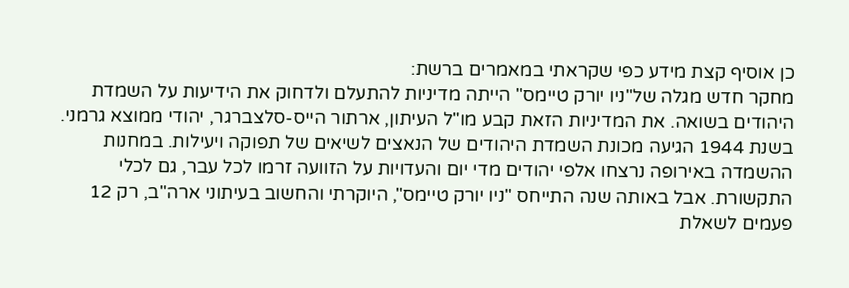כן אוסיף קצת מידע כפי שקראתי במאמרים ברשת:
מחקר חדש מגלה של"ניו יורק טיימס" הייתה מדיניות להתעלם ולדחוק את הידיעות על השמדת היהודים בשואה. את המדיניות הזאת קבע מו"ל העיתון, ארתור הייס-סלצברגר, יהודי ממוצא גרמני.
בשנת 1944 הגיעה מכונת השמדת היהודים של הנאצים לשיאים של תפוקה ויעילות. במחנות ההשמדה באירופה נרצחו אלפי יהודים מדי יום והעדויות על הזוועה זרמו לכל עבר, גם לכלי התקשורת. אבל באותה שנה התייחס "ניו יורק טיימס", היוקרתי והחשוב בעיתוני ארה"ב, רק 12 פעמים לשאלת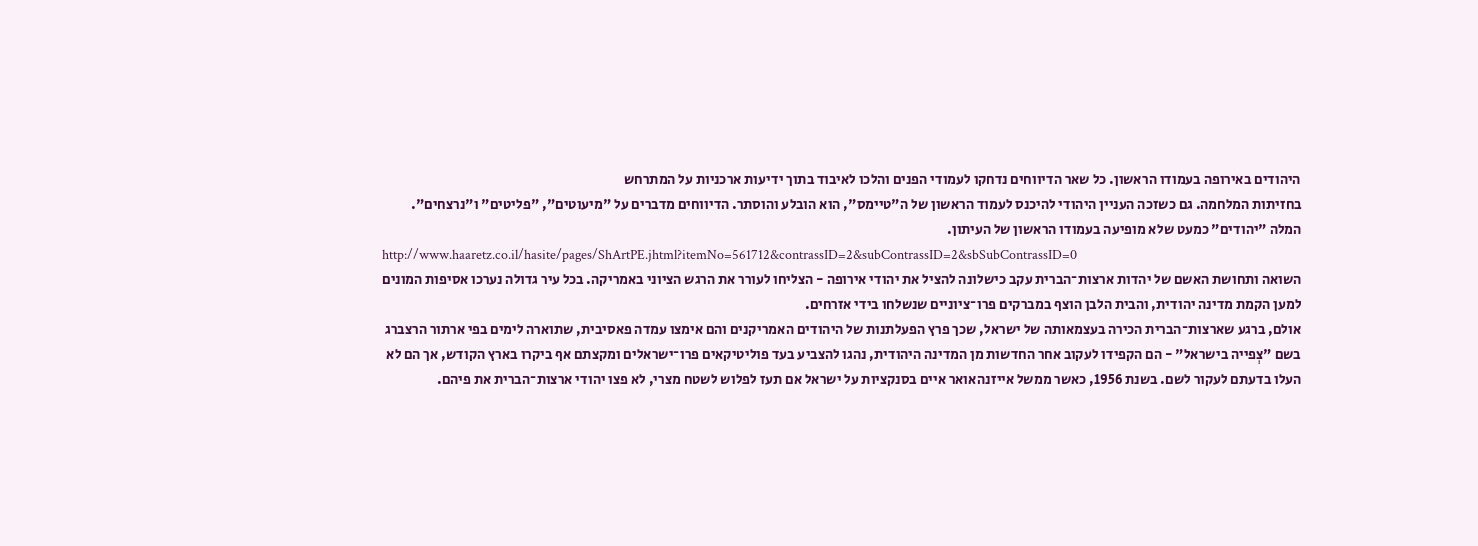היהודים באירופה בעמודו הראשון. כל שאר הדיווחים נדחקו לעמודי הפנים והלכו לאיבוד בתוך ידיעות ארכניות על המתרחש
בחזיתות המלחמה. גם כשזכה העניין היהודי להיכנס לעמוד הראשון של ה"טיימס", הוא הובלע והוסתר. הדיווחים מדברים על "מיעוטים", "פליטים" ו"נרצחים". המלה "יהודים" כמעט שלא מופיעה בעמודו הראשון של העיתון.
http://www.haaretz.co.il/hasite/pages/ShArtPE.jhtml?itemNo=561712&contrassID=2&subContrassID=2&sbSubContrassID=0
השואה ותחושת האשם של יהדות ארצות־הברית עקב כישלונה להציל את יהודי אירופה - הצליחו לעורר את הרגש הציוני באמריקה. בכל עיר גדולה נערכו אסיפות המונים למען הקמת מדינה יהודית, והבית הלבן הוצף במברקים פרו־ציוניים שנשלחו בידי אזרחים.
אולם, ברגע שארצות־הברית הכירה בעצמאותה של ישראל, שכך פרץ הפעלתנות של היהודים האמריקנים והם אימצו עמדה פאסיבית, שתוארה לימים בפי ארתור הרצברג בשם "צְפייה בישראל" - הם הקפידו לעקוב אחר החדשות מן המדינה היהודית, נהגו להצביע בעד פוליטיקאים פרו־ישראלים ומקצתם אף ביקרו בארץ הקודש, אך הם לא העלו בדעתם לעקור לשם. בשנת 1956, כאשר ממשל אייזנהאואר איים בסנקציות על ישראל אם תעז לפלוש לשטח מצרי, לא פצו יהודי ארצות־הברית את פיהם.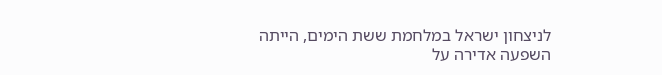לניצחון ישראל במלחמת ששת הימים, הייתה השפעה אדירה על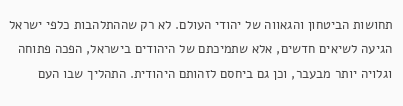תחושות הביטחון והגאווה של יהודי העולם. לא רק שההתלהבות כלפי ישראל הגיעה לשיאים חדשים, אלא שתמיכתם של היהודים בישראל, הפכה פתוחה וגלויה יותר מבעבר, וכן גם ביחסם לזהותם היהודית. התהליך שבו העם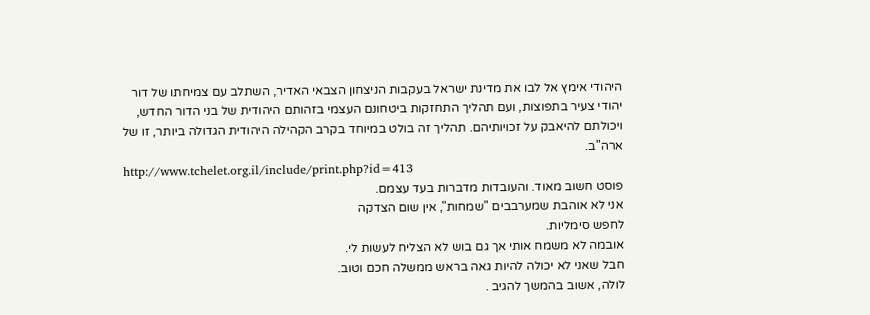היהודי אימץ אל לבו את מדינת ישראל בעקבות הניצחון הצבאי האדיר, השתלב עם צמיחתו של דור יהודי צעיר בתפוצות, ועם תהליך התחזקות ביטחונם העצמי בזהותם היהודית של בני הדור החדש, ויכולתם להיאבק על זכויותיהם. תהליך זה בולט במיוחד בקרב הקהילה היהודית הגדולה ביותר, זו של ארה"ב.
http://www.tchelet.org.il/include/print.php?id=413
פוסט חשוב מאוד. והעובדות מדברות בעד עצמם.
אני לא אוהבת שמערבבים "שמחות", אין שום הצדקה
לחפש סימליות.
אובמה לא משמח אותי אך גם בוש לא הצליח לעשות לי.
חבל שאני לא יכולה להיות גאה בראש ממשלה חכם וטוב.
לולה, אשוב בהמשך להגיב .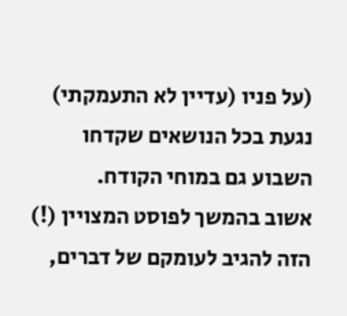(על פניו (עדיין לא התעמקתי) נגעת בכל הנושאים שקדחו השבוע גם במוחי הקודח.
אשוב בהמשך לפוסט המצויין (!) הזה להגיב לעומקם של דברים,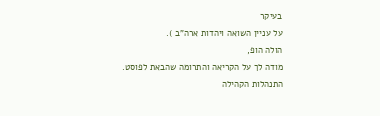בעיקר
על עניין השואה ויהדות ארה"ב ).
הולה הופ,
מודה לך על הקריאה והתרומה שהבאת לפוסט.
התנהלות הקהילה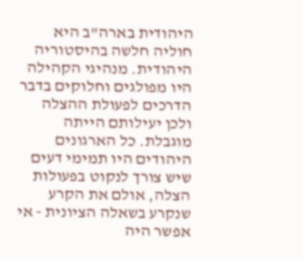היהודית בארה"ב היא חוליה חלשה בהיסטוריה היהודית. מנהיגי הקהילה היו מפולגים וחלוקים בדבר הדרכים לפעולת ההצלה ולכן יעילותם הייתה מוגבלת. כל הארגונים היהודים היו תמימי דעים שיש צורך לנקוט בפעולות הצלה, אולם את הקרע שנקרע בשאלה הציונית - אי אפשר היה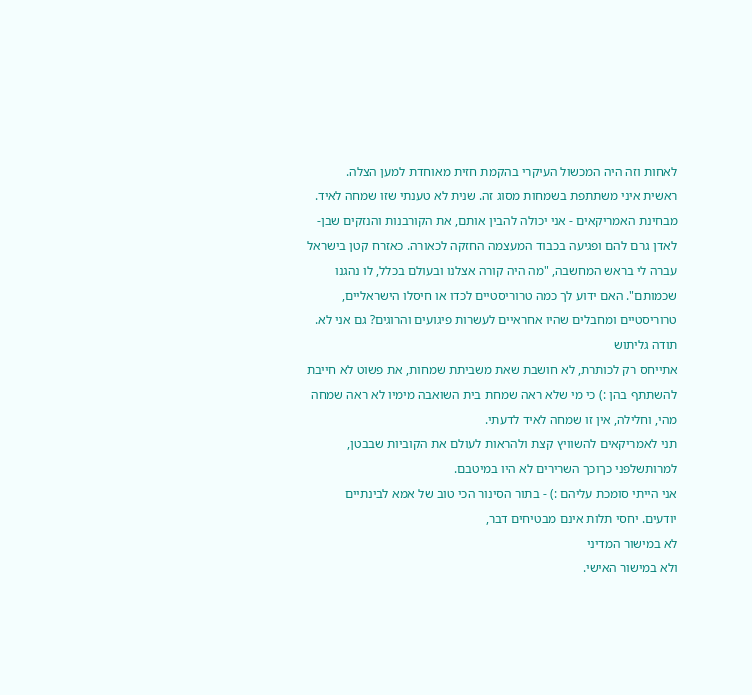לאחות וזה היה המכשול העיקרי בהקמת חזית מאוחדת למען הצלה.
ראשית איני משתתפת בשמחות מסוג זה. שנית לא טענתי שזו שמחה לאיד.
מבחינת האמריקאים - אני יכולה להבין אותם, את הקורבנות והנזקים שבן-לאדן גרם להם ופגיעה בכבוד המעצמה החזקה לכאורה. כאזרח קטן בישראל עברה לי בראש המחשבה, "מה היה קורה אצלנו ובעולם בכלל, לו נהגנו שכמותם". האם ידוע לך כמה טרוריסטיים לכדו או חיסלו הישראליים, טרוריסטיים ומחבלים שהיו אחראיים לעשרות פיגועים והרוגים? גם אני לא.
תודה גליתוש
אתייחס רק לכותרת, לא חושבת שאת משביתת שמחות, את פשוט לא חייבת להשתתף בהן :) כי מי שלא ראה שמחת בית השואבה מימיו לא ראה שמחה מהי, וחלילה, אין זו שמחה לאיד לדעתי.
תני לאמריקאים להשוויץ קצת ולהראות לעולם את הקוביות שבבטן, למרותשלפני כךוכך השרירים לא היו במיטבם.
אני הייתי סומכת עליהם :) - בתור הסינור הכי טוב של אמא לבינתיים
יודעים. יחסי תלות אינם מבטיחים דבר,
לא במישור המדיני
ולא במישור האישי.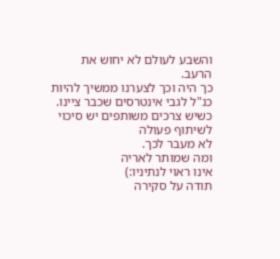והשבע לעולם לא יחוש את הרעב.
כך היה וכך לצערנו ממשיך להיות
כנ"ל לגבי אינטרסים שכבר ציינו.
כשיש צרכים משותפים יש סיכוי לשיתוף פעולה
לא מעבר לכך.
ומה שמותר לאריה
אינו ראוי לנתיניו:)
תודה על סקירה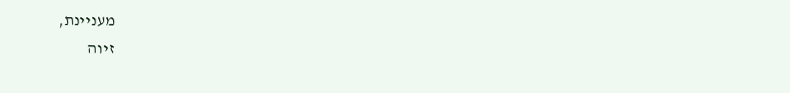מעניינת,
זיוה